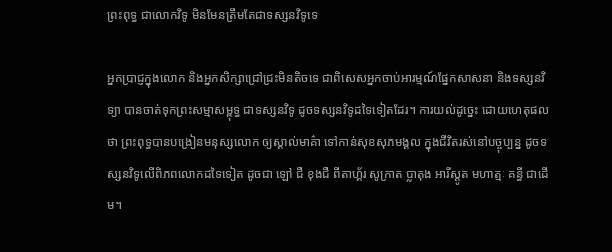ព្រះពុទ្ធ ជាលោកវិទូ មិនមែនត្រឹមតែជាទស្សនវិទូទេ

អ្នកប្រាជ្ញក្នុងលោក និងអ្នកសិក្សាជ្រៅជ្រះមិនតិចទេ ជាពិសេសអ្នកចាប់អារម្មណ៍ផ្នែកសាសនា និងទស្សនវិទ្យា បានចាត់ទុកព្រះសម្មាសម្ពុទ្ធ ជាទស្សនវិទូ ដូចទស្សនវិទូដទៃទៀតដែរ។ ការយល់ដូច្នេះ ដោយហេតុផលថា ព្រះពុទ្ធបានបង្រៀនមនុស្សលោក ឲ្យស្គាល់មាគ៌ា ទៅកាន់សុខសុភមង្គល ក្នុងជីវិតរស់នៅបច្ចុប្បន្ន ដូចទស្សនវិទូលើពិភពលោកដទៃទៀត ដូចជា ឡៅ ជឺ ខុងជឺ ពីតាហ្គ័រ សូក្រាត ប្លាតុង អារីស្តូត មហាត្មៈ គន្ធី ជាដើម។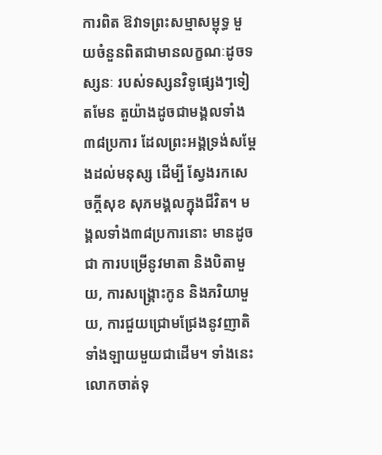ការពិត ឱវាទព្រះសម្មាសម្ពុទ្ធ មួយចំនួនពិតជាមានលក្ខណៈដូចទស្សនៈ របស់ទស្សនវិទូផ្សេងៗទៀតមែន តួយ៉ាងដូចជាមង្គលទាំង៣៨ប្រការ ដែលព្រះអង្គទ្រង់សម្តែងដល់មនុស្ស ដើម្បី ស្វែងរកសេចក្តីសុខ សុភមង្គលក្នុងជីវិត។ មង្គលទាំង៣៨ប្រការនោះ មានដូចជា ការបម្រើនូវមាតា និងបិតាមួយ, ការសង្គ្រោះកូន និងភរិយាមួយ, ការជួយជ្រោមជ្រែងនូវញាតិទាំងឡាយមួយជាដើម។ ទាំងនេះលោកចាត់ទុ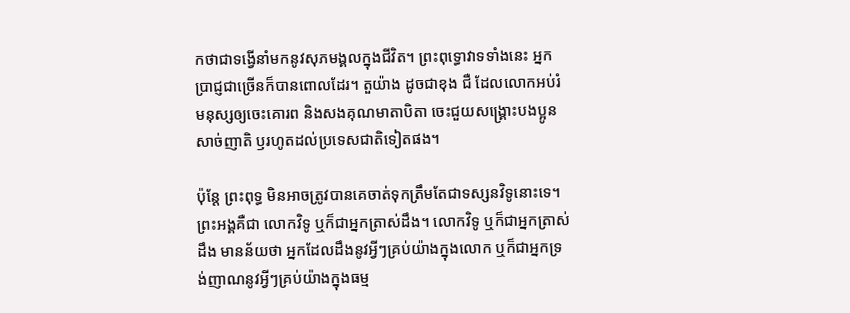កថាជាទង្វើនាំមកនូវសុភមង្គលក្នុងជីវិត។ ព្រះពុទ្ធោវាទទាំងនេះ អ្នកប្រាជ្ញជាច្រើនក៏បានពោលដែរ។ តួយ៉ាង ដូចជាខុង ជឺ ដែលលោកអប់រំមនុស្សឲ្យចេះគោរព និងសងគុណមាតាបិតា ចេះជួយសង្គ្រោះបងប្អូន សាច់ញាតិ ឫរហូតដល់ប្រទេសជាតិទៀតផង។

ប៉ុន្តែ ព្រះពុទ្ធ មិនអាចត្រូវបានគេចាត់ទុកត្រឹមតែជាទស្សនវិទូនោះទេ។ ព្រះអង្គគឺជា លោកវិទូ ឬក៏ជាអ្នកត្រាស់ដឹង។ លោកវិទូ ឬក៏ជាអ្នកត្រាស់ដឹង មានន័យថា អ្នកដែលដឹងនូវអ្វីៗគ្រប់យ៉ាងក្នុងលោក ឬក៏ជាអ្នកទ្រង់ញាណនូវអ្វីៗគ្រប់យ៉ាងក្នុងធម្ម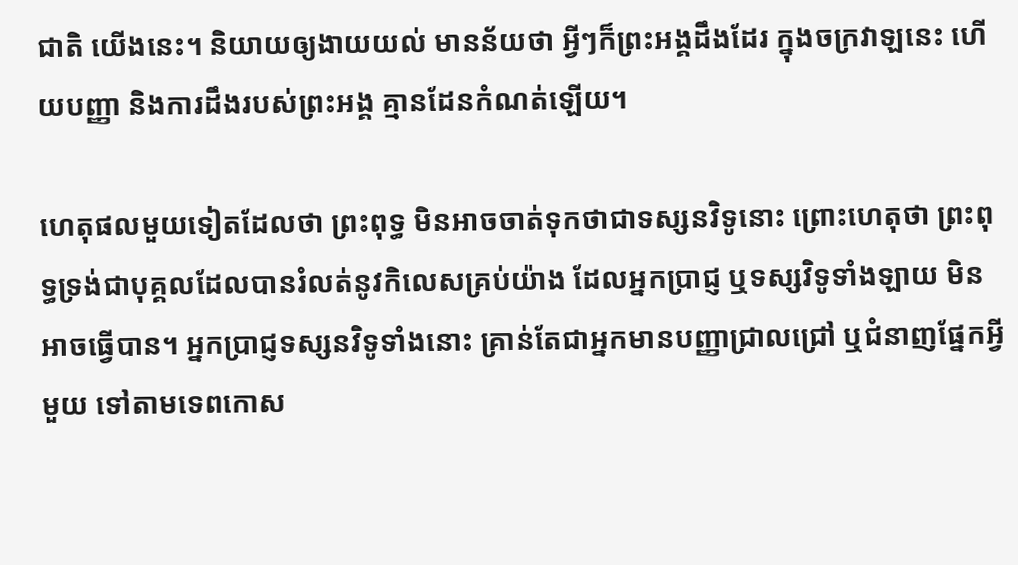ជាតិ យើងនេះ។ និយាយឲ្យងាយយល់ មានន័យថា អ្វីៗក៏ព្រះអង្គដឹងដែរ ក្នុងចក្រវាឡនេះ ហើយបញ្ញា និងការដឹងរបស់ព្រះអង្គ គ្មានដែនកំណត់ឡើយ។

ហេតុផលមួយទៀតដែលថា ព្រះពុទ្ធ មិនអាចចាត់ទុកថាជាទស្សនវិទូនោះ ព្រោះហេតុថា ព្រះពុទ្ធទ្រង់ជាបុគ្គលដែលបានរំលត់នូវកិលេសគ្រប់យ៉ាង ដែលអ្នកប្រាជ្ញ ឬទស្សវិទូទាំងឡាយ មិនអាចធ្វើបាន។ អ្នកប្រាជ្ញទស្សនវិទូទាំងនោះ គ្រាន់តែជាអ្នកមានបញ្ញាជ្រាលជ្រៅ ឬជំនាញផ្នែកអ្វីមួយ ទៅតាមទេពកោស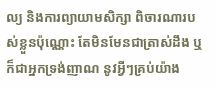ល្យ និងការព្យាយាមសិក្សា ពិចារណារបស់ខ្លួនប៉ុណ្ណោះ តែមិនមែនជាត្រាស់ដឹង ឬក៏ជាអ្នកទ្រង់ញាណ នូវអ្វីៗគ្រប់យ៉ាង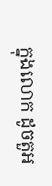ក្នុងលោក ដូចតួអ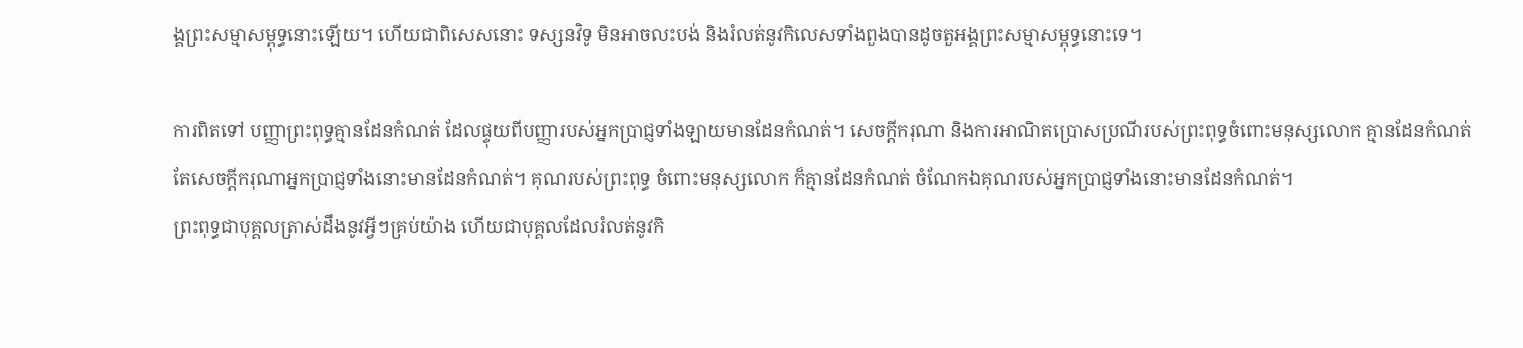ង្គព្រះសម្មាសម្ពុទ្ធនោះឡើយ។ ហើយជាពិសេសនោះ ទស្សនវិទូ មិនអាចលះបង់ និងរំលត់នូវកិលេសទាំងពួងបានដូចតួអង្គព្រះសម្មាសម្ពុទ្ធនោះទេ។

ការពិតទៅ បញ្ញាព្រះពុទ្ធគ្មានដែនកំណត់ ដែលផ្ទុយពីបញ្ញារបស់អ្នកប្រាជ្ញទាំងឡាយមានដែនកំណត់។ សេចក្តីករុណា និងការអាណិតប្រោសប្រណីរបស់ព្រះពុទ្ធចំពោះមនុស្សលោក គ្មានដែនកំណត់ តែសេចក្តីករុណាអ្នកប្រាជ្ញទាំងនោះមានដែនកំណត់។ គុណរបស់ព្រះពុទ្ធ ចំពោះមនុស្សលោក ក៏គ្មានដែនកំណត់ ចំណែកឯគុណរបស់អ្នកប្រាជ្ញទាំងនោះមានដែនកំណត់។
ព្រះពុទ្ធជាបុគ្គលត្រាស់ដឹងនូវអ្វីៗគ្រប់យ៉ាង ហើយជាបុគ្គលដែលរំលត់នូវកិ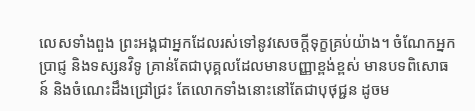លេសទាំងពួង ព្រះអង្គជាអ្នកដែលរស់ទៅនូវសេចក្តីទុក្ខគ្រប់យ៉ាង។ ចំណែកអ្នកប្រាជ្ញ និងទស្សនវិទូ គ្រាន់តែជាបុគ្គលដែលមានបញ្ញាខ្ពង់ខ្ពស់ មានបទពិសោធន៍ និងចំណេះដឹងជ្រៅជ្រះ តែលោកទាំងនោះនៅតែជាបុថុជ្ជន ដូចម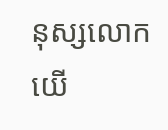នុស្សលោកយើ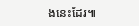ងនេះដែរ៕